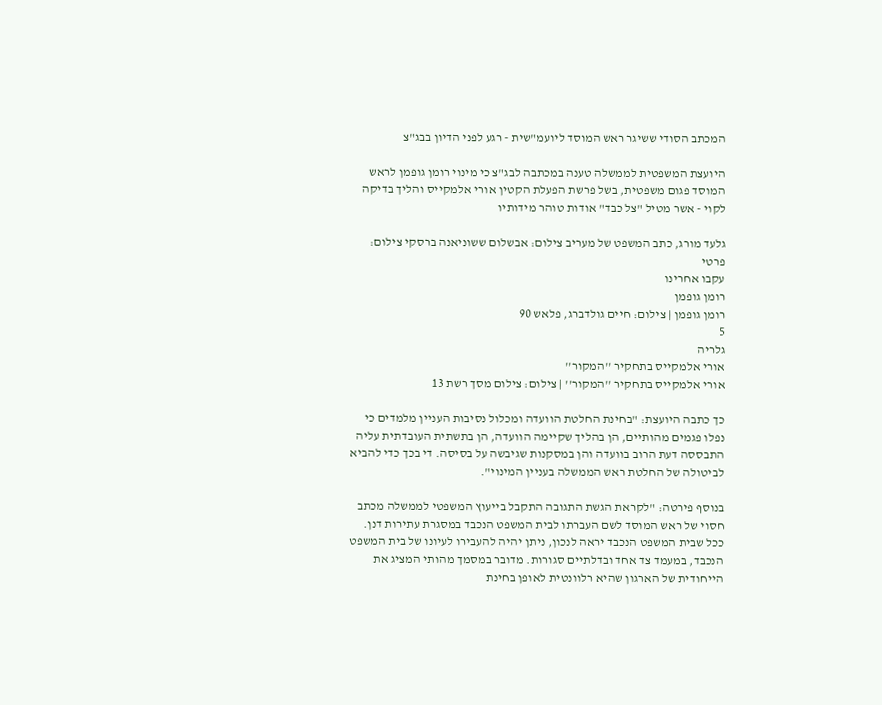המכתב הסודי ששיגר ראש המוסד ליועמ"שית - רגע לפני הדיון בבג"צ

היועצת המשפטית לממשלה טענה במכתבה לבג"צ כי מינוי רומן גופמן לראש המוסד פגום משפטית, בשל פרשת הפעלת הקטין אורי אלמקייס והליך בדיקה לקוי - אשר מטיל "צל כבד" אודות טוהר מידותיו

גלעד מורג, כתב המשפט של מעריב צילום: אבשלום ששוניאנה ברסקי צילום: פרטי
עקבו אחרינו
רומן גופמן
רומן גופמן | צילום: חיים גולדברג, פלאש 90
5
גלריה
אורי אלמקייס בתחקיר ''המקור''
אורי אלמקייס בתחקיר ''המקור'' | צילום: צילום מסך רשת 13

כך כתבה היועצת: "בחינת החלטת הוועדה ומכלול נסיבות העניין מלמדים כי נפלו פגמים מהותיים, הן בהליך שקיימה הוועדה, הן בתשתית העובדתית עליה התבססה דעת הרוב בוועדה והן במסקנות שגיבשה על בסיסה. די בכך כדי להביא לביטולה של החלטת ראש הממשלה בעניין המינוי".

בנוסף פירטה: "לקראת הגשת התגובה התקבל בייעוץ המשפטי לממשלה מכתב חסוי של ראש המוסד לשם העברתו לבית המשפט הנכבד במסגרת עתירות דנן. ככל שבית המשפט הנכבד יראה לנכון, ניתן יהיה להעבירו לעיונו של בית המשפט הנכבד, במעמד צד אחד ובדלתיים סגורות. מדובר במסמך מהותי המציג את הייחודית של הארגון שהיא רלוונטית לאופן בחינת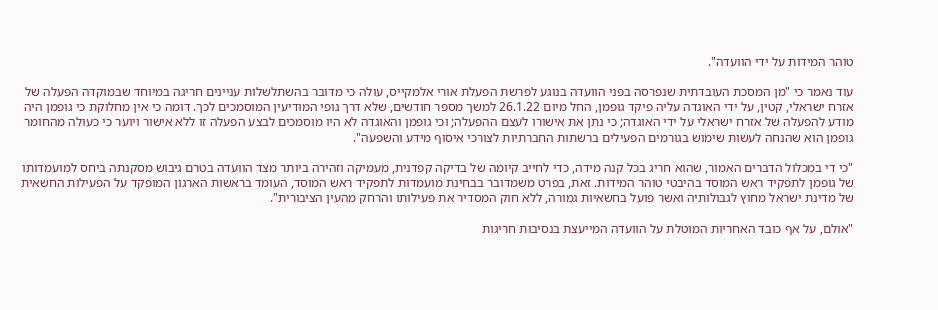טוהר המידות על ידי הוועדה".

עוד נאמר כי "מן המסכת העובדתית שנפרסה בפני הוועדה בנוגע לפרשת הפעלת אורי אלמקייס, עולה כי מדובר בהשתלשלות עניינים חריגה במיוחד שבמוקדה הפעלה של אזרח ישראלי, קטין, על ידי האוגדה עליה פיקד גופמן, החל מיום 26.1.22 למשך מספר חודשים, שלא דרך גופי המודיעין המוסמכים לכך. דומה כי אין מחלוקת כי גופמן היה מודע להפעלה של אזרח ישראלי על ידי האוגדה; כי נתן את אישורו לעצם ההפעלה; וכי גופמן והאוגדה לא היו מוסמכים לבצע הפעלה זו ללא אישור ויוער כי כעולה מהחומר גופמן הוא שהנחה לעשות שימוש בגורמים הפעילים ברשתות החברתיות לצורכי איסוף מידע והשפעה".

"כי די במכלול הדברים האמור, שהוא חריג בכל קנה מידה, כדי לחייב קיומה של בדיקה קפדנית, מעמיקה וזהירה ביותר מצד הוועדה בטרם גיבוש מסקנתה ביחס למועמדותו של גופמן לתפקיד ראש המוסד בהיבטי טוהר המידות. זאת, בפרט משמדובר בבחינת מועמדות לתפקיד ראש המוסד, העומד בראשות הארגון המופקד על הפעילות החשאית של מדינת ישראל מחוץ לגבולותיה ואשר פועל בחשאיות גמורה, ללא חוק המסדיר את פעילותו והרחק מהעין הציבורית".

"אולם, על אף כובד האחריות המוטלת על הוועדה המייעצת בנסיבות חריגות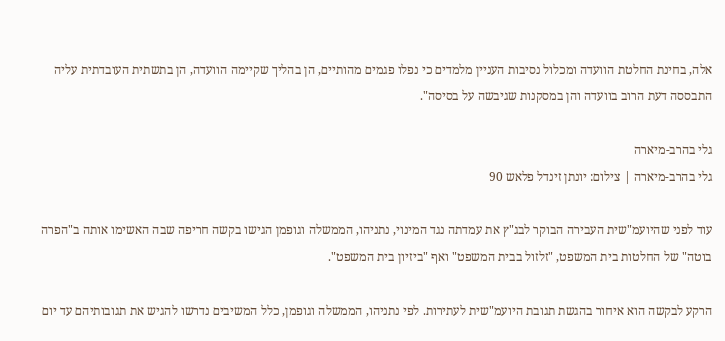אלה, בחינת החלטת הוועדה ומכלול נסיבות העניין מלמדים כי נפלו פגמים מהותיים, הן בהליך שקיימה הוועדה, הן בתשתית העובדתית עליה התבססה דעת הרוב בוועדה והן במסקנות שגיבשה על בסיסה".

גלי בהרב-מיארה
גלי בהרב-מיארה | צילום: יונתן זינדל פלאש 90

עוד לפני שהיועמ"שית העבירה הבוקר לבג"ץ את עמדתה נגד המינוי, נתניהו, הממשלה וגופמן הגישו בקשה חריפה שבה האשימו אותה ב"הפרה בוטה" של החלטות בית המשפט, "זלזול בבית המשפט" ואף "ביזיון בית המשפט".

הרקע לבקשה הוא איחור בהגשת תגובת היועמ"שית לעתירות. לפי נתניהו, הממשלה וגופמן, כלל המשיבים נדרשו להגיש את תגובותיהם עד יום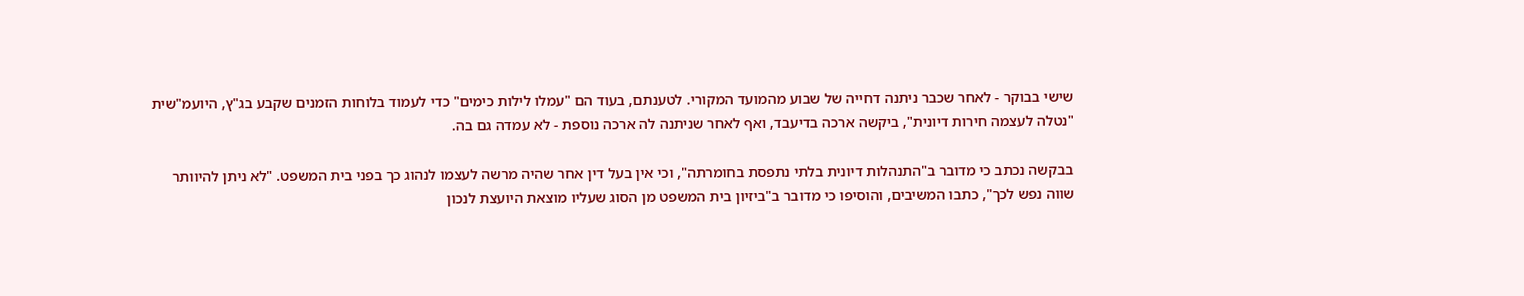שישי בבוקר - לאחר שכבר ניתנה דחייה של שבוע מהמועד המקורי. לטענתם, בעוד הם "עמלו לילות כימים" כדי לעמוד בלוחות הזמנים שקבע בג"ץ, היועמ"שית "נטלה לעצמה חירות דיונית", ביקשה ארכה בדיעבד, ואף לאחר שניתנה לה ארכה נוספת - לא עמדה גם בה.

בבקשה נכתב כי מדובר ב"התנהלות דיונית בלתי נתפסת בחומרתה", וכי אין בעל דין אחר שהיה מרשה לעצמו לנהוג כך בפני בית המשפט. "לא ניתן להיוותר שווה נפש לכך", כתבו המשיבים, והוסיפו כי מדובר ב"ביזיון בית המשפט מן הסוג שעליו מוצאת היועצת לנכון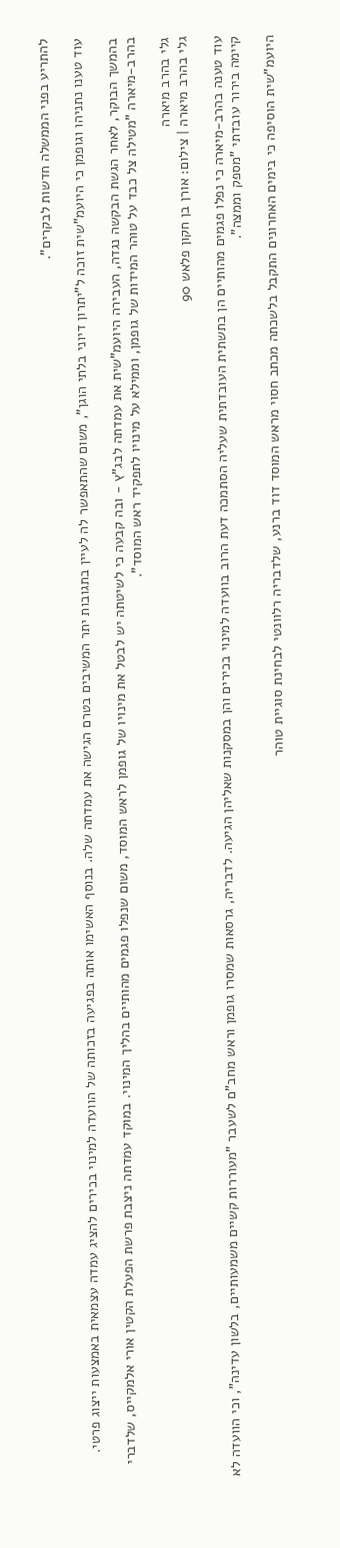להתריע בפני הממשלה חדשות לבקרים".

עוד טענו נתניהו וגופמן כי היועמ"שית זוכה ל"יתרון דיוני בלתי הוגן", משום שהתאפשר לה לעיין בתגובות יתר המשיבים בטרם הגישה את עמדתה שלה. בנוסף האשימו אותה בפגיעה בזכותה של הוועדה למינוי בכירים להציג עמדה עצמאית באמצעות ייצוג פרטי.

בהמשך הבוקר, לאחר הגשת הבקשה נגדה, העבירה היועמ"שית את עמדתה לבג"ץ - ובה קבעה כי לשיטתה יש לבטל את מינויו של גופמן לראש המוסד, משום שנפלו פגמים מהותיים בהליך המינוי. במוקד עמדתה ניצבת פרשת הפעלת הקטין אורי אלמקייס, שלדברי בהרב-מיארה "מטילה צל כבד על טוהר המידות של גופמן, וממילא על מינויו לתפקיד ראש המוסד".

גלי בהרב מיארה
גלי בהרב מיארה | צילום: אורן בן חקון פלאש 90

עוד טענה בהרב-מיארה כי נפלו פגמים מהותיים הן בתשתית העובדתית שעליה הסתמכה דעת הרוב בוועדה למינוי בכירים והן במסקנות שאליהן הגיעה. לדבריה, גרסאות שמסרו גופמן וראש מחב"ם לשעבר "מעוררות קשיים משמעותיים, בלשון עדינה", וכי הוועדה לא קיימה בירור עובדתי "מספק וממצה".

היועמ"שית הוסיפה כי בימים האחרונים התקבל בלשכתה מכתב חסוי מראש המוסד דוד ברנע, שלדבריה רלוונטי לבחינת סוגיית טוהר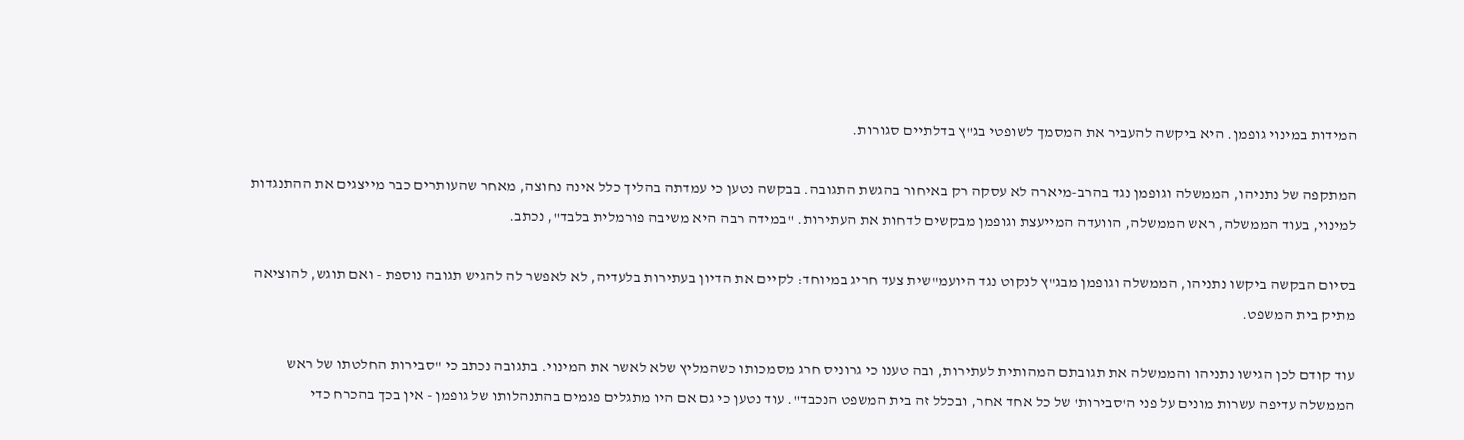המידות במינוי גופמן. היא ביקשה להעביר את המסמך לשופטי בג"ץ בדלתיים סגורות.

המתקפה של נתניהו, הממשלה וגופמן נגד בהרב-מיארה לא עסקה רק באיחור בהגשת התגובה. בבקשה נטען כי עמדתה בהליך כלל אינה נחוצה, מאחר שהעותרים כבר מייצגים את ההתנגדות למינוי, בעוד הממשלה, ראש הממשלה, הוועדה המייעצת וגופמן מבקשים לדחות את העתירות. "במידה רבה היא משיבה פורמלית בלבד", נכתב.

בסיום הבקשה ביקשו נתניהו, הממשלה וגופמן מבג"ץ לנקוט נגד היועמ"שית צעד חריג במיוחד: לקיים את הדיון בעתירות בלעדיה, לא לאפשר לה להגיש תגובה נוספת - ואם תוגש, להוציאה מתיק בית המשפט.

עוד קודם לכן הגישו נתניהו והממשלה את תגובתם המהותית לעתירות, ובה טענו כי גרוניס חרג מסמכותו כשהמליץ שלא לאשר את המינוי. בתגובה נכתב כי "סבירות החלטתו של ראש הממשלה עדיפה עשרות מונים על פני ה'סבירות' של כל אחד אחר, ובכלל זה בית המשפט הנכבד". עוד נטען כי גם אם היו מתגלים פגמים בהתנהלותו של גופמן - אין בכך בהכרח כדי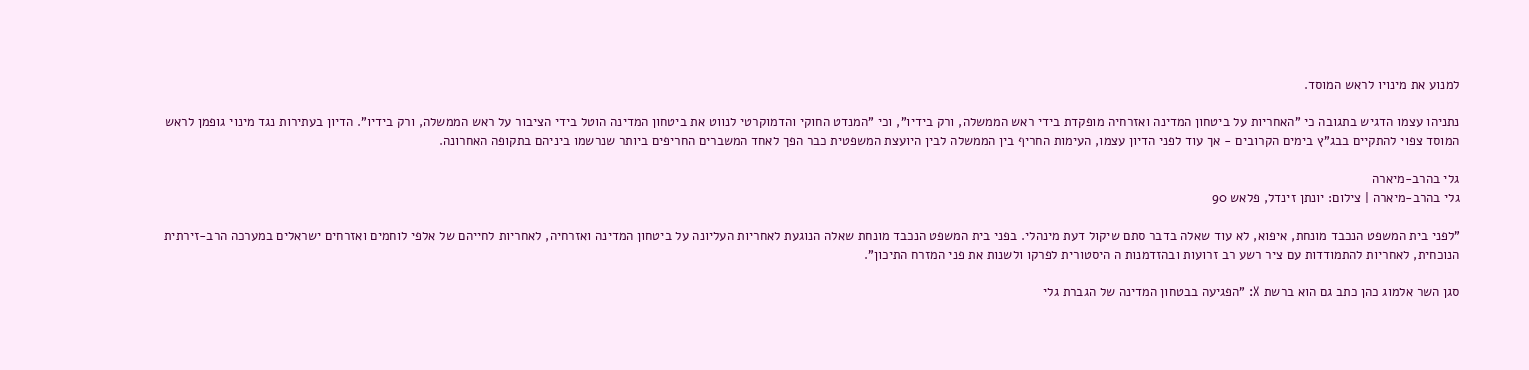למנוע את מינויו לראש המוסד.

נתניהו עצמו הדגיש בתגובה כי "האחריות על ביטחון המדינה ואזרחיה מופקדת בידי ראש הממשלה, ורק בידיו", וכי "המנדט החוקי והדמוקרטי לנווט את ביטחון המדינה הוטל בידי הציבור על ראש הממשלה, ורק בידיו". הדיון בעתירות נגד מינוי גופמן לראש המוסד צפוי להתקיים בבג"ץ בימים הקרובים - אך עוד לפני הדיון עצמו, העימות החריף בין הממשלה לבין היועצת המשפטית כבר הפך לאחד המשברים החריפים ביותר שנרשמו ביניהם בתקופה האחרונה.

גלי בהרב-מיארה
גלי בהרב-מיארה | צילום: יונתן זינדל, פלאש 90

"לפני בית המשפט הנכבד מונחת, איפוא, לא עוד שאלה בדבר סתם שיקול דעת מינהלי. בפני בית המשפט הנכבד מונחת שאלה הנוגעת לאחריות העליונה על ביטחון המדינה ואזרחיה, לאחריות לחייהם של אלפי לוחמים ואזרחים ישראלים במערכה הרב-זירתית הנוכחית, לאחריות להתמודדות עם ציר רשע רב זרועות ובהזדמנות ה היסטורית לפרקו ולשנות את פני המזרח התיכון".

סגן השר אלמוג כהן כתב גם הוא ברשת X: "הפגיעה בבטחון המדינה של הגברת גלי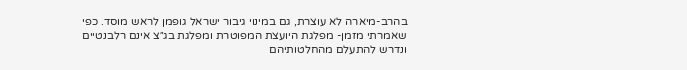בהרב-מיארה לא עוצרת, גם במינוי גיבור ישראל גופמן לראש מוסד. כפי שאמרתי מזמן- מפלגת היועצת המפוטרת ומפלגת בג״צ אינם רלבנטיים ונדרש להתעלם מהחלטותיהם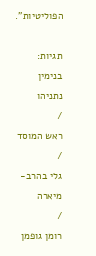הפוליטיות".

תגיות:
בנימין נתניהו
/
ראש המוסד
/
גלי בהרב-מיארה
/
רומן גופמן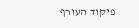פיקוד העורף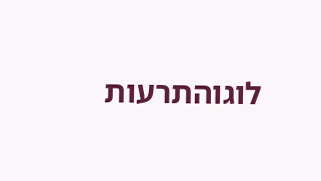לוגוהתרעות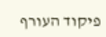פיקוד העורף